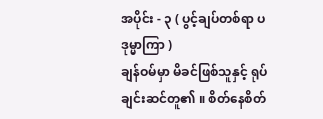အပိုင်း - ၃ ( ပွင့်ချပ်တစ်ရာ ပဒုမ္မာကြာ )
ချန်ဝမ်မှာ မိခင်ဖြစ်သူနှင့် ရုပ်ချင်းဆင်တူ၏ ။ စိတ်နေစိတ်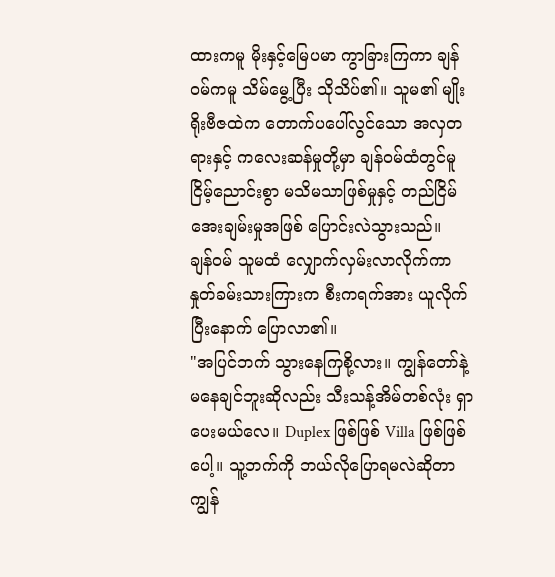ထားကမူ မိုးနှင့်မြေပမာ ကွာခြားကြကာ ချန်ဝမ်ကမူ သိမ်မွေ့ပြီး သိုသိပ်၏။ သူမ၏ မျိုးရိုးဗီဇထဲက တောက်ပပေါ်လွင်သော အလှတရားနှင့် ကလေးဆန်မှုတို့မှာ ချန်ဝမ်ထံတွင်မူ ငြိမ့်ညောင်းစွာ မသိမသာဖြစ်မှုနှင့် တည်ငြိမ်အေးချမ်းမှုအဖြစ် ပြောင်းလဲသွားသည်။
ချန်ဝမ် သူမထံ လျှောက်လှမ်းလာလိုက်ကာ နှုတ်ခမ်းသားကြားက စီးကရက်အား ယူလိုက်ပြီးနောက် ပြောလာ၏။
"အပြင်ဘက် သွားနေကြစို့လား။ ကျွန်တော်နဲ့ မနေချင်ဘူးဆိုလည်း သီးသန့်အိမ်တစ်လုံး ရှာပေးမယ်လေ။ Duplex ဖြစ်ဖြစ် Villa ဖြစ်ဖြစ်ပေါ့။ သူ့ဘက်ကို ဘယ်လိုပြောရမလဲဆိုတာ ကျွန်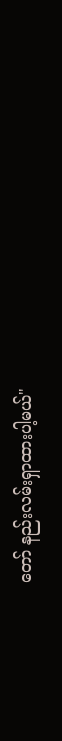တော် နည်းလမ်းရှာထားပါ့မယ်"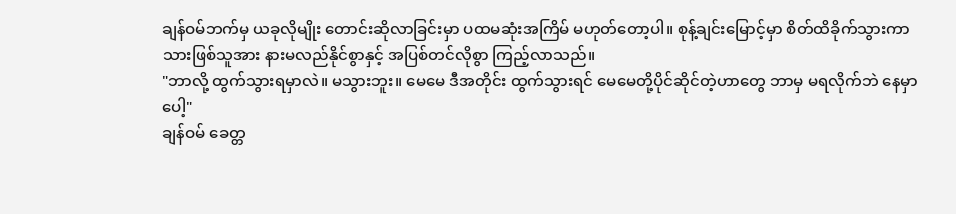ချန်ဝမ်ဘက်မှ ယခုလိုမျိုး တောင်းဆိုလာခြင်းမှာ ပထမဆုံးအကြိမ် မဟုတ်တော့ပါ။ စုန့်ချင်းမြောင့်မှာ စိတ်ထိခိုက်သွားကာ သားဖြစ်သူအား နားမလည်နိုင်စွာနှင့် အပြစ်တင်လိုစွာ ကြည့်လာသည်။
"ဘာလို့ ထွက်သွားရမှာလဲ။ မသွားဘူး။ မေမေ ဒီအတိုင်း ထွက်သွားရင် မေမေတို့ပိုင်ဆိုင်တဲ့ဟာတွေ ဘာမှ မရလိုက်ဘဲ နေမှာပေါ့"
ချန်ဝမ် ခေတ္တ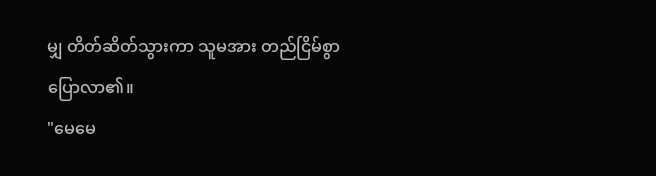မျှ တိတ်ဆိတ်သွားကာ သူမအား တည်ငြိမ်စွာ ပြောလာ၏။
"မေမေ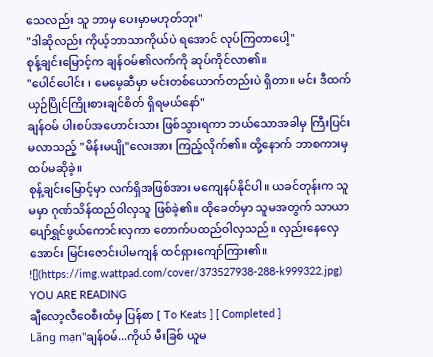သေလည်း သူ ဘာမှ ပေးမှာမဟုတ်ဘုး"
"ဒါဆိုလည်း ကိုယ့်ဘာသာကိုယ်ပဲ ရအောင် လုပ်ကြတာပေါ့"
စုန့်ချင်းမြောင့်က ချန်ဝမ်၏လက်ကို ဆုပ်ကိုင်လာ၏။
"ပေါင်ပေါင်း ၊ မေမေ့ဆီမှာ မင်းတစ်ယောက်တည်းပဲ ရှိတာ။ မင်း ဒီထက် ယှဉ်ပြိုင်ကြိုးစားချင်စိတ် ရှိရမယ်နော်"
ချန်ဝမ် ပါးစပ်အဟောင်းသား ဖြစ်သွားရကာ ဘယ်သောအခါမှ ကြီးပြင်းမလာသည့် "မိန်းမပျို"လေးအား ကြည့်လိုက်၏။ ထို့နောက် ဘာစကားမှ ထပ်မဆိုခဲ့။
စုန့်ချင်းမြောင့်မှာ လက်ရှိအဖြစ်အား မကျေနပ်နိုင်ပါ။ ယခင်တုန်းက သူမမှာ ဂုဏ်သိန်ထည်ဝါလှသူ ဖြစ်ခဲ့၏။ ထိုခေတ်မှာ သူမအတွက် သာယာပျော်ရွှင်ဖွယ်ကောင်းလှကာ တောက်ပထည်ဝါလှသည်။ လှည်းနေလှေအောင်း မြင်းဇောင်းပါမကျန် ထင်ရှားကျော်ကြား၏။
![](https://img.wattpad.com/cover/373527938-288-k999322.jpg)
YOU ARE READING
ချီလော့လီဝေစီးထံမှ ပြန်စာ [ To Keats ] [ Completed ]
Lãng mạn"ချန်ဝမ်...ကိုယ် မီးခြစ် ယူမ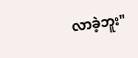လာခဲ့ဘူး"